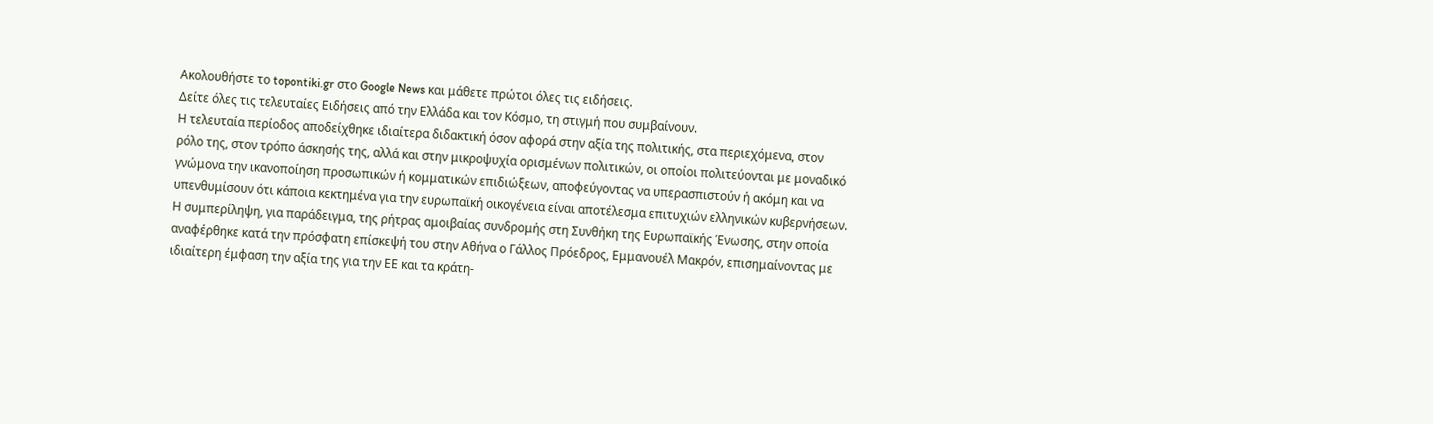Ακολουθήστε το topontiki.gr στο Google News και μάθετε πρώτοι όλες τις ειδήσεις.
Δείτε όλες τις τελευταίες Ειδήσεις από την Ελλάδα και τον Κόσμο, τη στιγμή που συμβαίνουν.
Η τελευταία περίοδος αποδείχθηκε ιδιαίτερα διδακτική όσον αφορά στην αξία της πολιτικής, στα περιεχόμενα, στον ρόλο της, στον τρόπο άσκησής της, αλλά και στην μικροψυχία ορισμένων πολιτικών, οι οποίοι πολιτεύονται με μοναδικό γνώμονα την ικανοποίηση προσωπικών ή κομματικών επιδιώξεων, αποφεύγοντας να υπερασπιστούν ή ακόμη και να υπενθυμίσουν ότι κάποια κεκτημένα για την ευρωπαϊκή οικογένεια είναι αποτέλεσμα επιτυχιών ελληνικών κυβερνήσεων.
Η συμπερίληψη, για παράδειγμα, της ρήτρας αμοιβαίας συνδρομής στη Συνθήκη της Ευρωπαϊκής Ένωσης, στην οποία αναφέρθηκε κατά την πρόσφατη επίσκεψή του στην Αθήνα ο Γάλλος Πρόεδρος, Εμμανουέλ Μακρόν, επισημαίνοντας με ιδιαίτερη έμφαση την αξία της για την ΕΕ και τα κράτη-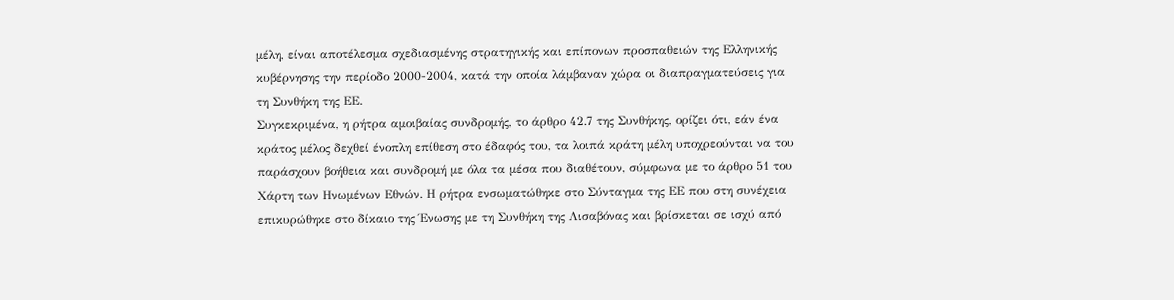μέλη, είναι αποτέλεσμα σχεδιασμένης στρατηγικής και επίπονων προσπαθειών της Ελληνικής κυβέρνησης την περίοδο 2000-2004, κατά την οποία λάμβαναν χώρα οι διαπραγματεύσεις για τη Συνθήκη της ΕΕ.
Συγκεκριμένα, η ρήτρα αμοιβαίας συνδρομής, το άρθρο 42.7 της Συνθήκης, ορίζει ότι, εάν ένα κράτος μέλος δεχθεί ένοπλη επίθεση στο έδαφός του, τα λοιπά κράτη μέλη υποχρεούνται να του παράσχουν βοήθεια και συνδρομή με όλα τα μέσα που διαθέτουν, σύμφωνα με το άρθρο 51 του Χάρτη των Ηνωμένων Εθνών. Η ρήτρα ενσωματώθηκε στο Σύνταγμα της ΕΕ που στη συνέχεια επικυρώθηκε στο δίκαιο της Ένωσης με τη Συνθήκη της Λισαβόνας και βρίσκεται σε ισχύ από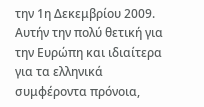την 1η Δεκεμβρίου 2009.
Αυτήν την πολύ θετική για την Ευρώπη και ιδιαίτερα για τα ελληνικά συμφέροντα πρόνοια,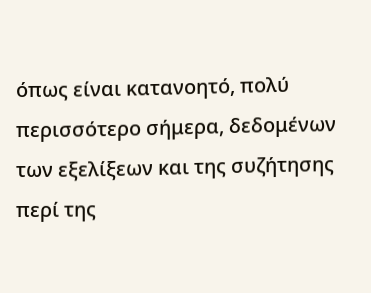όπως είναι κατανοητό, πολύ περισσότερο σήμερα, δεδομένων των εξελίξεων και της συζήτησης περί της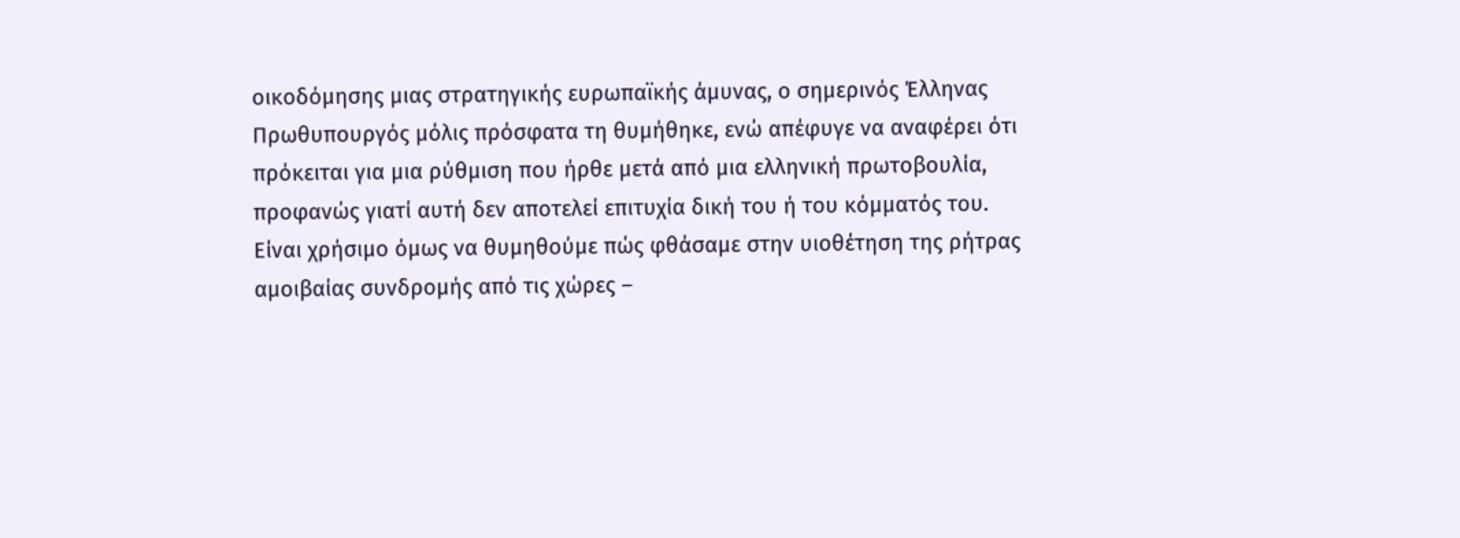οικοδόμησης μιας στρατηγικής ευρωπαϊκής άμυνας, ο σημερινός Έλληνας Πρωθυπουργός μόλις πρόσφατα τη θυμήθηκε, ενώ απέφυγε να αναφέρει ότι πρόκειται για μια ρύθμιση που ήρθε μετά από μια ελληνική πρωτοβουλία, προφανώς γιατί αυτή δεν αποτελεί επιτυχία δική του ή του κόμματός του.
Είναι χρήσιμο όμως να θυμηθούμε πώς φθάσαμε στην υιοθέτηση της ρήτρας αμοιβαίας συνδρομής από τις χώρες –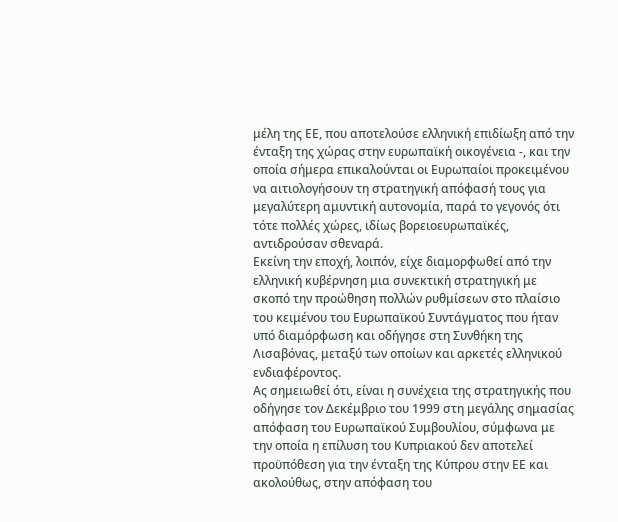μέλη της ΕΕ, που αποτελούσε ελληνική επιδίωξη από την ένταξη της χώρας στην ευρωπαϊκή οικογένεια -, και την οποία σήμερα επικαλούνται οι Ευρωπαίοι προκειμένου να αιτιολογήσουν τη στρατηγική απόφασή τους για μεγαλύτερη αμυντική αυτονομία, παρά το γεγονός ότι τότε πολλές χώρες, ιδίως βορειοευρωπαϊκές, αντιδρούσαν σθεναρά.
Εκείνη την εποχή, λοιπόν, είχε διαμορφωθεί από την ελληνική κυβέρνηση μια συνεκτική στρατηγική με σκοπό την προώθηση πολλών ρυθμίσεων στο πλαίσιο του κειμένου του Ευρωπαϊκού Συντάγματος που ήταν υπό διαμόρφωση και οδήγησε στη Συνθήκη της Λισαβόνας, μεταξύ των οποίων και αρκετές ελληνικού ενδιαφέροντος.
Ας σημειωθεί ότι, είναι η συνέχεια της στρατηγικής που οδήγησε τον Δεκέμβριο του 1999 στη μεγάλης σημασίας απόφαση του Ευρωπαϊκού Συμβουλίου, σύμφωνα με την οποία η επίλυση του Κυπριακού δεν αποτελεί προϋπόθεση για την ένταξη της Κύπρου στην ΕΕ και ακολούθως, στην απόφαση του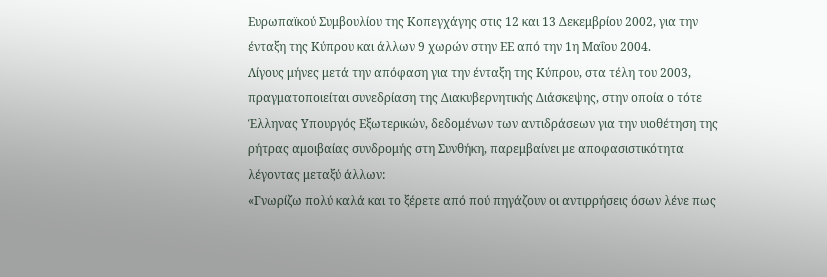Ευρωπαϊκού Συμβουλίου της Κοπεγχάγης στις 12 και 13 Δεκεμβρίου 2002, για την ένταξη της Κύπρου και άλλων 9 χωρών στην ΕΕ από την 1η Μαΐου 2004.
Λίγους μήνες μετά την απόφαση για την ένταξη της Κύπρου, στα τέλη του 2003, πραγματοποιείται συνεδρίαση της Διακυβερνητικής Διάσκεψης, στην οποία ο τότε Έλληνας Υπουργός Εξωτερικών, δεδομένων των αντιδράσεων για την υιοθέτηση της ρήτρας αμοιβαίας συνδρομής στη Συνθήκη, παρεμβαίνει με αποφασιστικότητα λέγοντας μεταξύ άλλων:
«Γνωρίζω πολύ καλά και το ξέρετε από πού πηγάζουν οι αντιρρήσεις όσων λένε πως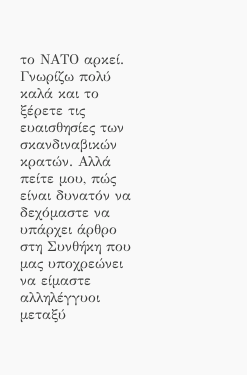το ΝΑΤΟ αρκεί. Γνωρίζω πολύ καλά και το ξέρετε τις ευαισθησίες των σκανδιναβικών κρατών. Αλλά πείτε μου, πώς είναι δυνατόν να δεχόμαστε να υπάρχει άρθρο στη Συνθήκη που μας υποχρεώνει να είμαστε αλληλέγγυοι μεταξύ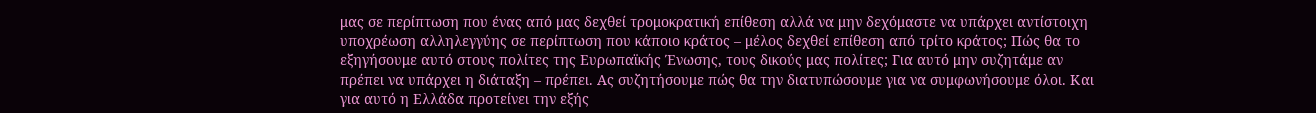μας σε περίπτωση που ένας από μας δεχθεί τρομοκρατική επίθεση αλλά να μην δεχόμαστε να υπάρχει αντίστοιχη υποχρέωση αλληλεγγύης σε περίπτωση που κάποιο κράτος – μέλος δεχθεί επίθεση από τρίτο κράτος; Πώς θα το εξηγήσουμε αυτό στους πολίτες της Ευρωπαϊκής Ένωσης, τους δικούς μας πολίτες; Για αυτό μην συζητάμε αν πρέπει να υπάρχει η διάταξη – πρέπει. Ας συζητήσουμε πώς θα την διατυπώσουμε για να συμφωνήσουμε όλοι. Και για αυτό η Ελλάδα προτείνει την εξής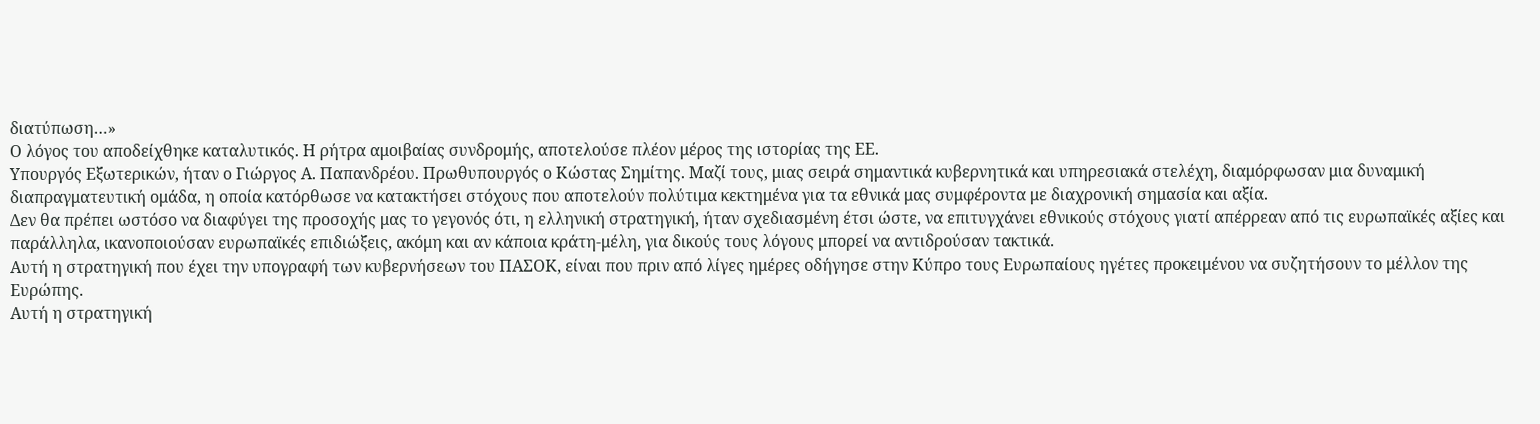διατύπωση…»
Ο λόγος του αποδείχθηκε καταλυτικός. Η ρήτρα αμοιβαίας συνδρομής, αποτελούσε πλέον μέρος της ιστορίας της ΕΕ.
Υπουργός Εξωτερικών, ήταν ο Γιώργος Α. Παπανδρέου. Πρωθυπουργός ο Κώστας Σημίτης. Μαζί τους, μιας σειρά σημαντικά κυβερνητικά και υπηρεσιακά στελέχη, διαμόρφωσαν μια δυναμική διαπραγματευτική ομάδα, η οποία κατόρθωσε να κατακτήσει στόχους που αποτελούν πολύτιμα κεκτημένα για τα εθνικά μας συμφέροντα με διαχρονική σημασία και αξία.
Δεν θα πρέπει ωστόσο να διαφύγει της προσοχής μας το γεγονός ότι, η ελληνική στρατηγική, ήταν σχεδιασμένη έτσι ώστε, να επιτυγχάνει εθνικούς στόχους γιατί απέρρεαν από τις ευρωπαϊκές αξίες και παράλληλα, ικανοποιούσαν ευρωπαϊκές επιδιώξεις, ακόμη και αν κάποια κράτη-μέλη, για δικούς τους λόγους μπορεί να αντιδρούσαν τακτικά.
Αυτή η στρατηγική που έχει την υπογραφή των κυβερνήσεων του ΠΑΣΟΚ, είναι που πριν από λίγες ημέρες οδήγησε στην Κύπρο τους Ευρωπαίους ηγέτες προκειμένου να συζητήσουν το μέλλον της Ευρώπης.
Αυτή η στρατηγική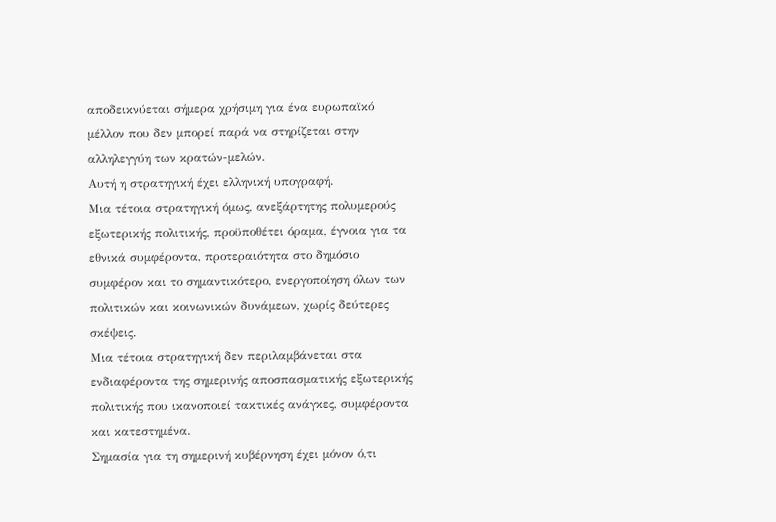αποδεικνύεται σήμερα χρήσιμη για ένα ευρωπαϊκό μέλλον που δεν μπορεί παρά να στηρίζεται στην αλληλεγγύη των κρατών-μελών.
Αυτή η στρατηγική έχει ελληνική υπογραφή.
Μια τέτοια στρατηγική όμως, ανεξάρτητης πολυμερούς εξωτερικής πολιτικής, προϋποθέτει όραμα, έγνοια για τα εθνικά συμφέροντα, προτεραιότητα στο δημόσιο συμφέρον και το σημαντικότερο, ενεργοποίηση όλων των πολιτικών και κοινωνικών δυνάμεων, χωρίς δεύτερες σκέψεις.
Μια τέτοια στρατηγική δεν περιλαμβάνεται στα ενδιαφέροντα της σημερινής αποσπασματικής εξωτερικής πολιτικής που ικανοποιεί τακτικές ανάγκες, συμφέροντα και κατεστημένα.
Σημασία για τη σημερινή κυβέρνηση έχει μόνον ό,τι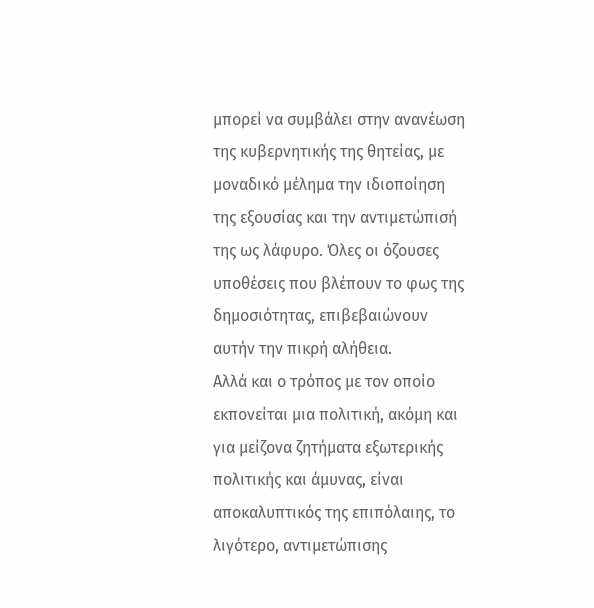μπορεί να συμβάλει στην ανανέωση της κυβερνητικής της θητείας, με μοναδικό μέλημα την ιδιοποίηση της εξουσίας και την αντιμετώπισή της ως λάφυρο. Όλες οι όζουσες υποθέσεις που βλέπουν το φως της δημοσιότητας, επιβεβαιώνουν αυτήν την πικρή αλήθεια.
Αλλά και ο τρόπος με τον οποίο εκπονείται μια πολιτική, ακόμη και για μείζονα ζητήματα εξωτερικής πολιτικής και άμυνας, είναι αποκαλυπτικός της επιπόλαιης, το λιγότερο, αντιμετώπισης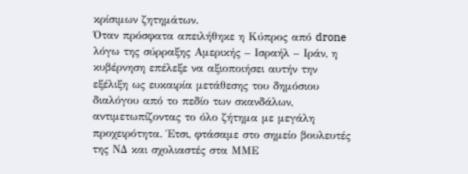κρίσιμων ζητημάτων.
Όταν πρόσφατα απειλήθηκε η Κύπρος από drone λόγω της σύρραξης Αμερικής – Ισραήλ – Ιράν, η κυβέρνηση επέλεξε να αξιοποιήσει αυτήν την εξέλιξη ως ευκαιρία μετάθεσης του δημόσιου διαλόγου από το πεδίο των σκανδάλων, αντιμετωπίζοντας το όλο ζήτημα με μεγάλη προχειρότητα. Έτσι, φτάσαμε στο σημείο βουλευτές της ΝΔ και σχολιαστές στα ΜΜΕ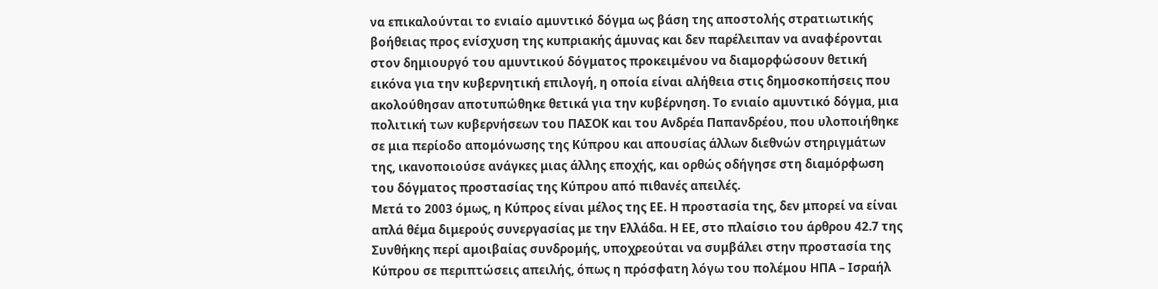να επικαλούνται το ενιαίο αμυντικό δόγμα ως βάση της αποστολής στρατιωτικής βοήθειας προς ενίσχυση της κυπριακής άμυνας και δεν παρέλειπαν να αναφέρονται στον δημιουργό του αμυντικού δόγματος προκειμένου να διαμορφώσουν θετική εικόνα για την κυβερνητική επιλογή, η οποία είναι αλήθεια στις δημοσκοπήσεις που ακολούθησαν αποτυπώθηκε θετικά για την κυβέρνηση. Το ενιαίο αμυντικό δόγμα, μια πολιτική των κυβερνήσεων του ΠΑΣΟΚ και του Ανδρέα Παπανδρέου, που υλοποιήθηκε σε μια περίοδο απομόνωσης της Κύπρου και απουσίας άλλων διεθνών στηριγμάτων της, ικανοποιούσε ανάγκες μιας άλλης εποχής, και ορθώς οδήγησε στη διαμόρφωση του δόγματος προστασίας της Κύπρου από πιθανές απειλές.
Μετά το 2003 όμως, η Κύπρος είναι μέλος της ΕΕ. Η προστασία της, δεν μπορεί να είναι απλά θέμα διμερούς συνεργασίας με την Ελλάδα. Η ΕΕ, στο πλαίσιο του άρθρου 42.7 της Συνθήκης περί αμοιβαίας συνδρομής, υποχρεούται να συμβάλει στην προστασία της Κύπρου σε περιπτώσεις απειλής, όπως η πρόσφατη λόγω του πολέμου ΗΠΑ – Ισραήλ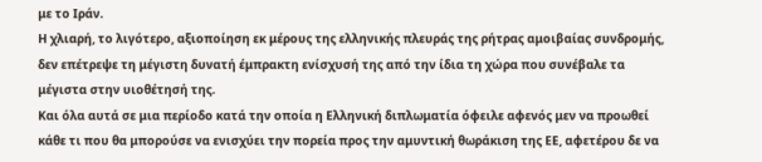με το Ιράν.
Η χλιαρή, το λιγότερο, αξιοποίηση εκ μέρους της ελληνικής πλευράς της ρήτρας αμοιβαίας συνδρομής, δεν επέτρεψε τη μέγιστη δυνατή έμπρακτη ενίσχυσή της από την ίδια τη χώρα που συνέβαλε τα μέγιστα στην υιοθέτησή της.
Και όλα αυτά σε μια περίοδο κατά την οποία η Ελληνική διπλωματία όφειλε αφενός μεν να προωθεί κάθε τι που θα μπορούσε να ενισχύει την πορεία προς την αμυντική θωράκιση της ΕΕ, αφετέρου δε να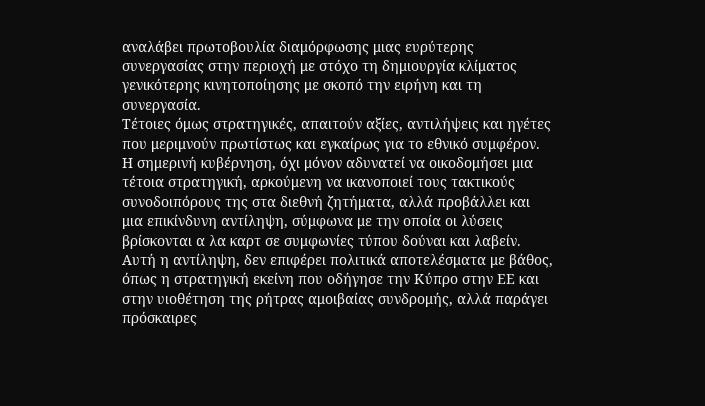αναλάβει πρωτοβουλία διαμόρφωσης μιας ευρύτερης συνεργασίας στην περιοχή με στόχο τη δημιουργία κλίματος γενικότερης κινητοποίησης με σκοπό την ειρήνη και τη συνεργασία.
Τέτοιες όμως στρατηγικές, απαιτούν αξίες, αντιλήψεις και ηγέτες που μεριμνούν πρωτίστως και εγκαίρως για το εθνικό συμφέρον. Η σημερινή κυβέρνηση, όχι μόνον αδυνατεί να οικοδομήσει μια τέτοια στρατηγική, αρκούμενη να ικανοποιεί τους τακτικούς συνοδοιπόρους της στα διεθνή ζητήματα, αλλά προβάλλει και μια επικίνδυνη αντίληψη, σύμφωνα με την οποία οι λύσεις βρίσκονται α λα καρτ σε συμφωνίες τύπου δούναι και λαβείν.
Αυτή η αντίληψη, δεν επιφέρει πολιτικά αποτελέσματα με βάθος, όπως η στρατηγική εκείνη που οδήγησε την Κύπρο στην ΕΕ και στην υιοθέτηση της ρήτρας αμοιβαίας συνδρομής, αλλά παράγει πρόσκαιρες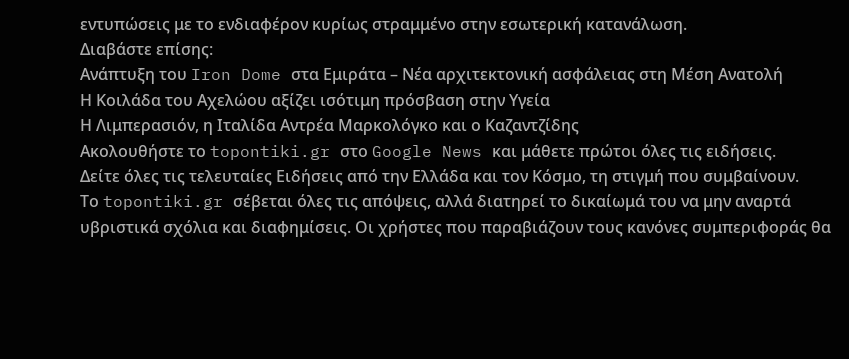εντυπώσεις με το ενδιαφέρον κυρίως στραμμένο στην εσωτερική κατανάλωση.
Διαβάστε επίσης:
Aνάπτυξη του Iron Dome στα Εμιράτα – Νέα αρχιτεκτονική ασφάλειας στη Μέση Ανατολή
Η Κοιλάδα του Αχελώου αξίζει ισότιμη πρόσβαση στην Υγεία
Η Λιμπερασιόν, η Ιταλίδα Αντρέα Μαρκολόγκο και ο Καζαντζίδης
Ακολουθήστε το topontiki.gr στο Google News και μάθετε πρώτοι όλες τις ειδήσεις.
Δείτε όλες τις τελευταίες Ειδήσεις από την Ελλάδα και τον Κόσμο, τη στιγμή που συμβαίνουν.
Το topontiki.gr σέβεται όλες τις απόψεις, αλλά διατηρεί το δικαίωμά του να μην αναρτά υβριστικά σχόλια και διαφημίσεις. Οι χρήστες που παραβιάζουν τους κανόνες συμπεριφοράς θα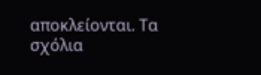αποκλείονται. Τα σχόλια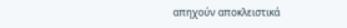απηχούν αποκλειστικά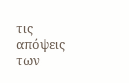τις απόψεις των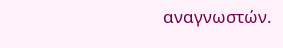αναγνωστών.